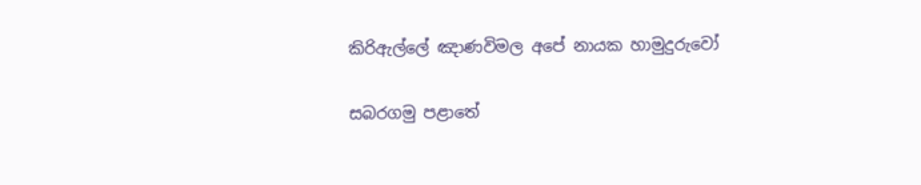කිරිඇල්ලේ ඤාණවිමල අපේ නායක හාමුදුරුවෝ

සබරගමු පළාතේ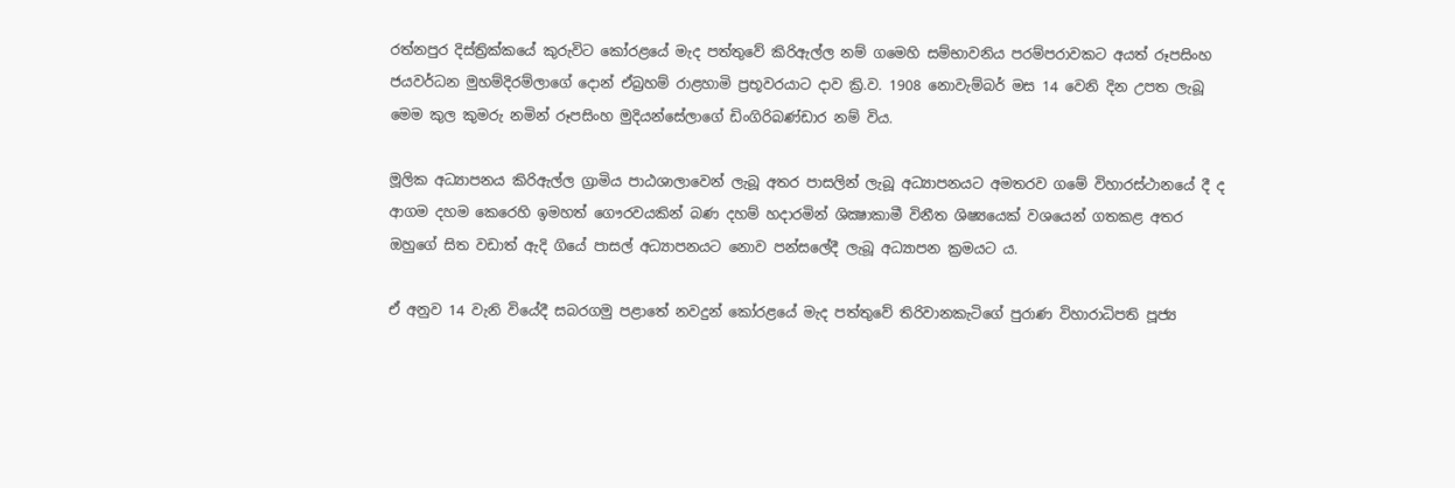රත්නපුර දිස්ත්‍රික්කයේ කුරුවිට කෝරළයේ මැද පත්තුවේ කිරිඇල්ල නම් ගමෙහි සම්භාවනිය පරම්පරාවකට අයත් රූපසිංහ ජයවර්ධන මුහම්දිරම්ලාගේ දොන් ඒබ්‍රහම් රාළහාමි ප්‍රභූවරයාට දාව ක්‍රි.ව. 1908 නොවැම්බර් මස 14 වෙනි දින උපත ලැබූ මෙම කුල කුමරු නමින් රූපසිංහ මුදියන්සේලාගේ ඩිංගිරිබණ්ඩාර නම් විය.

මූලික අධ්‍යාපනය කිරිඇල්ල ග්‍රාමිය පාඨශාලාවෙන් ලැබූ අතර පාසලින් ලැබූ අධ්‍යාපනයට අමතරව ගමේ විහාරස්ථානයේ දී ද ආගම දහම කෙරෙහි ඉමහත් ගෞරවයකින් බණ දහම් හදාරමින් ශික්‍ෂාකාමී විනීත ශිෂ්‍යයෙක් වශයෙන් ගතකළ අතර ඔහුගේ සිත වඩාත් ඇදි ගියේ පාසල් අධ්‍යාපනයට නොව පන්සලේදී ලැබූ අධ්‍යාපන ක්‍රමයට ය.

ඒ අනුව 14 වැනි වියේදී සබරගමු පළාතේ නවදුන් කෝරළයේ මැද පත්තුවේ තිරිවානකැටිගේ පුරාණ විහාරාධිපති පූජ්‍ය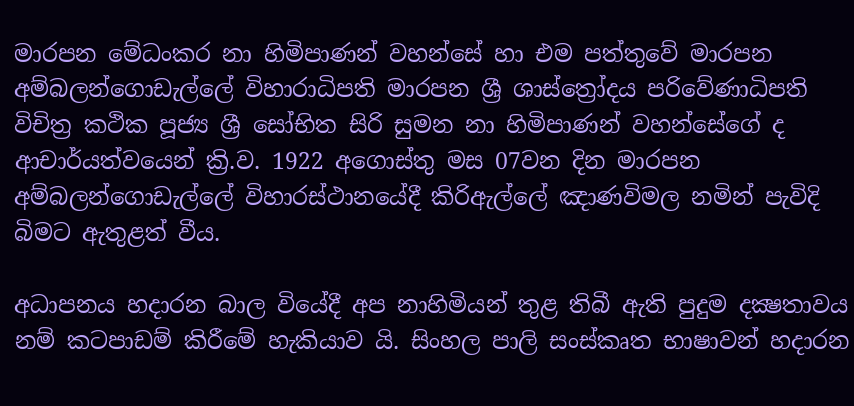මාරපන මේධංකර නා හිමිපාණන් වහන්සේ හා එම පත්තුවේ මාරපන අම්බලන්ගොඩැල්ලේ විහාරාධිපති මාරපන ශ්‍රී ශාස්ත්‍රෝදය පරිවේණාධිපති විචිත්‍ර කථික පූජ්‍ය ශ්‍රී සෝභිත සිරි සුමන නා හිමිපාණන් වහන්සේගේ ද ආචාර්යත්වයෙන් ක්‍රි.ව. 1922 අගොස්තු මස 07වන දින මාරපන අම්බලන්ගොඩැල්ලේ විහාරස්ථානයේදී කිරිඇල්ලේ ඤාණවිමල නමින් පැවිදි බිමට ඇතුළත් වීය.

අධාපනය හදාරන බාල වියේදී අප නාහිමියන් තුළ තිබී ඇති පුදුම දක්‍ෂතාවය නම් කටපාඩම් කිරීමේ හැකියාව යි. සිංහල පාලි සංස්කෘත භාෂාවන් හදාරන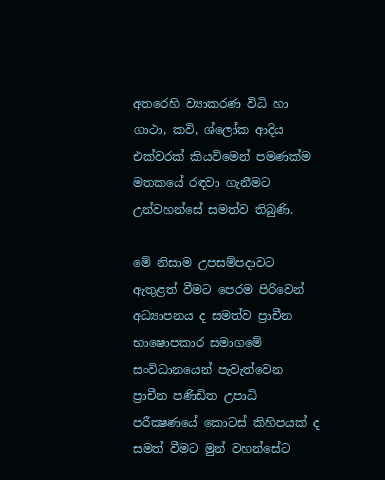අතරෙහි ව්‍යාකරණ විධි හා ගාථා, කවි, ශ්ලෝක ආදිය එක්වරක් කියවිමෙන් පමණක්ම මතකයේ රඳවා ගැනීමට උන්වහන්සේ සමත්ව තිබුණි.

මේ නිසාම උපසම්පදාවට ඇතුළත් වීමට පෙරම පිරිවෙන් අධ්‍යාපනය ද සමත්ව ප්‍රාචීන භාෂොපකාර සමාගමේ සංවිධානයෙන් පැවැත්වෙන ප්‍රාචීන පණිඩිත උපාධි පරීක්‍ෂණයේ කොටස් කිහිපයක් ද සමත් වීමට මුන් වහන්සේට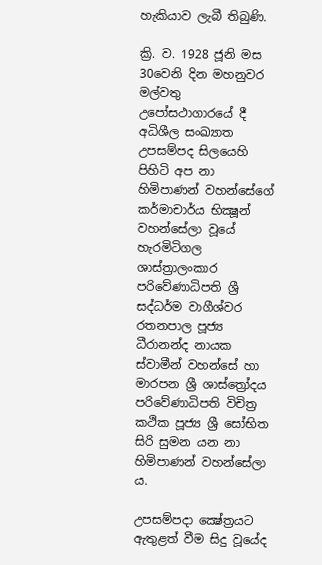හැකියාව ලැබී තිබුණි.

ක්‍රි. ව. 1928 ජූනි මස 30වෙනි දින මහනුවර මල්වතු උපෝසථාගාරයේ දී අධිශීල සංඛ්‍යාත උපසම්පද සිලයෙහි පිහිටි අප නා හිමිපාණන් වහන්සේගේ කර්මාචාර්ය භික්‍ෂූන් වහන්සේලා වූයේ හැරමිටිගල ශාස්ත්‍රාලංකාර පරිවේණාධිපති ශ්‍රී සද්ධර්ම වාගීශ්වර රතනපාල පූජ්‍ය ධීරානන්ද නායක ස්වාමීන් වහන්සේ හා මාරපන ශ්‍රී ශාස්ත්‍රෝදය පරිවේණාධිපති විචිත්‍ර කථික පූජ්‍ය ශ්‍රී සෝභිත සිරි සුමන යන නා හිමිපාණන් වහන්සේලා ය.

උපසම්පදා ක්‍ෂේත්‍රයට ඇතුළත් වීම සිදු වූයේද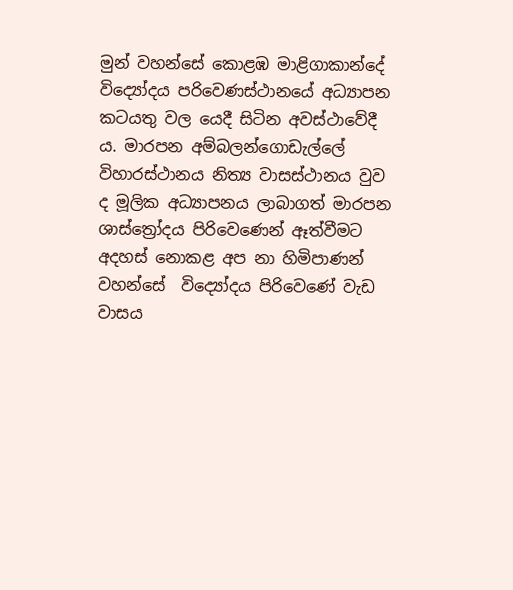මුන් වහන්සේ කොළඹ මාළිගාකාන්දේ විද්‍යෝදය පරිවෙණස්ථානයේ අධ්‍යාපන කටයතු වල යෙදී සිටින අවස්ථාවේදී ය. මාරපන අම්බලන්ගොඩැල්ලේ විහාරස්ථානය නිත්‍ය වාසස්ථානය වුව ද මූලික අධ්‍යාපනය ලාබාගත් මාරපන ශාස්ත්‍රෝදය පිරිවෙණෙන් ඈත්වීමට අදහස් නොකළ අප නා හිමිපාණන් වහන්සේ  විද්‍යෝදය පිරිවෙණේ වැඩ වාසය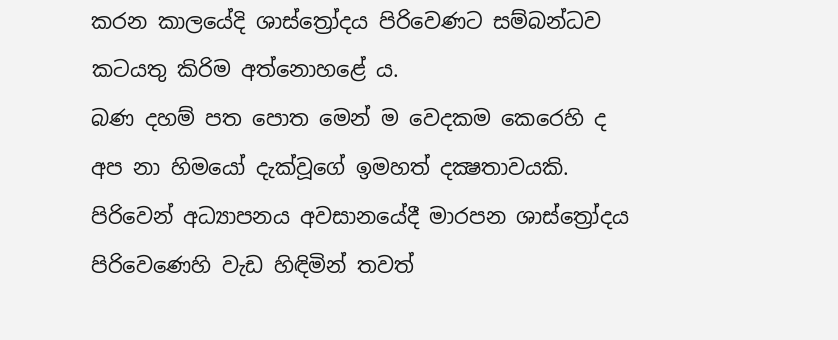කරන කාලයේදි ශාස්ත්‍රෝදය පිරිවෙණට සම්බන්ධව කටයතු කිරිම අත්නොහළේ ය.
බණ දහම් පත පොත මෙන් ම වෙදකම කෙරෙහි ද අප නා හිමයෝ දැක්වූගේ ඉමහත් දක්‍ෂතාවයකි. පිරිවෙන් අධ්‍යාපනය අවසානයේදී මාරපන ශාස්ත්‍රෝදය පිරිවෙණෙහි වැඩ හිඳිමින් තවත්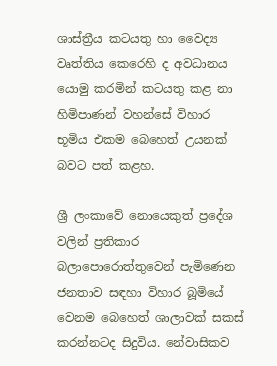ශාස්ත්‍රීය කටයතු හා වෛද්‍ය වෘත්තිය කෙරෙහි ද අවධානය යොමු කරමින් කටයතු කළ නා හිමිපාණන් වහන්සේ විහාර භූමිය එකම බෙහෙත් උයනක් බවට පත් කළහ.

ශ්‍රී ලංකාවේ නොයෙකුත් ප්‍රදේශ වලින් ප්‍රතිකාර බලාපොරොත්තුවෙන් පැමිණෙන ජනතාව සඳහා විහාර බූමියේ වෙනම බෙහෙත් ශාලාවක් සකස් කරන්නටද සිදුවිය. නේවාසිකව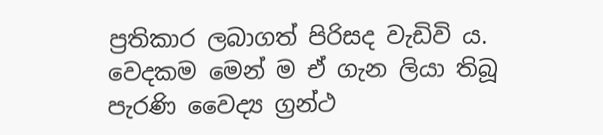ප්‍රතිකාර ලබාගත් පිරිසද වැඩිවි ය. වෙදකම මෙන් ම ඒ ගැන ලියා තිබූ පැරණි වෛද්‍ය ග්‍රන්ථ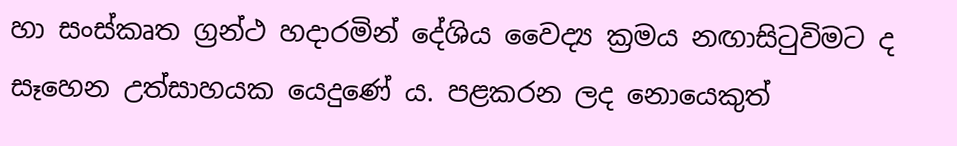හා සංස්කෘත ග්‍රන්ථ හදාරමින් දේශිය වෛද්‍ය ක්‍රමය නඟාසිටුවිමට ද සෑහෙන උත්සාහයක යෙදුණේ ය. පළකරන ලද නොයෙකුත්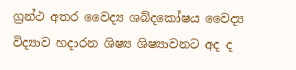ග්‍රන්ථ අතර වෛද්‍ය ශබ්දකෝෂය වෛද්‍ය විද්‍යාව හදාරන ශිෂ්‍ය ශිෂ්‍යාවනට අද ද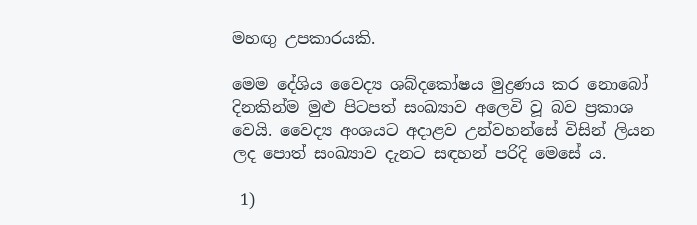මහඟු උපකාරයකි.

මෙම දේශිය වෛද්‍ය ශබ්දකෝෂය මුද්‍රණය කර නොබෝ දිනකින්ම මුළු පිටපත් සංඛ්‍යාව අලෙවි වූ බව ප්‍රකාශ වෙයි. වෛද්‍ය අංශයට අදාළව උන්වහන්සේ විසින් ලියන ලද පොත් සංඛ්‍යාව දැනට සඳහන් පරිදි මෙසේ ය.

 1)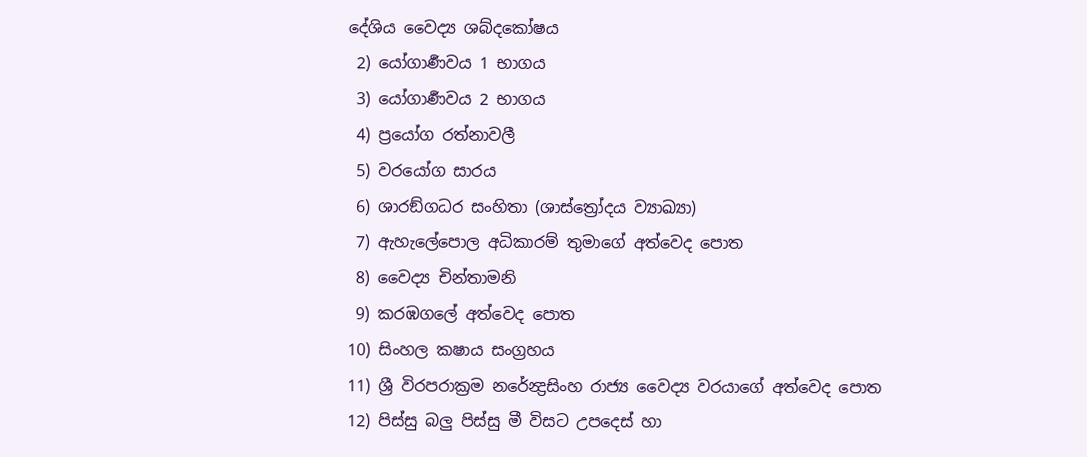දේශිය වෛද්‍ය ශබ්දකෝෂය
 2) යෝගාර්‍ණවය 1 භාගය
 3) යෝගාර්‍ණවය 2 භාගය
 4) ප්‍රයෝග රත්නාවලී
 5) වරයෝග සාරය
 6) ශාරඞ්ගධර සංහිතා (ශාස්ත්‍රෝදය ව්‍යාඛ්‍යා)
 7) ඇහැලේපොල අධිකාරම් තුමාගේ අත්වෙද පොත
 8) වෛද්‍ය චින්තාමනි
 9) කරඹගලේ අත්වෙද පොත
10) සිංහල කෂාය සංග්‍රහය
11) ශ්‍රී විරපරාක්‍රම නරේන්‍ද්‍රසිංහ රාජ්‍ය වෛද්‍ය වරයාගේ අත්වෙද පොත
12) පිස්සු බලු පිස්සු මී විසට උපදෙස් හා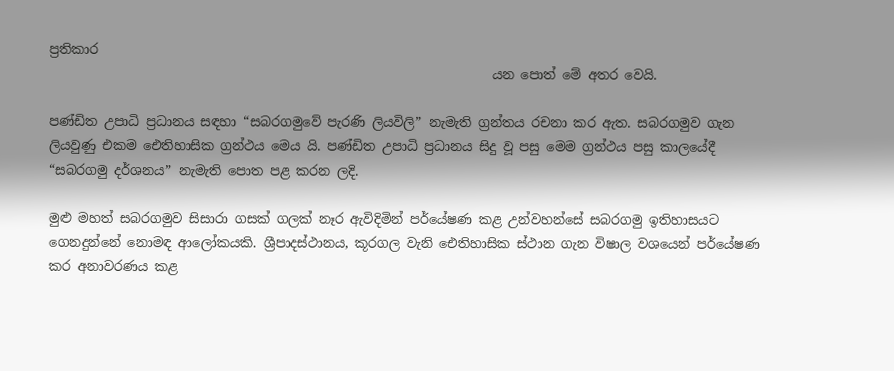ප්‍රතිකාර
                                                                    යන පොත් මේ අතර වෙයි.

පණ්ඩිත උපාධි ප්‍රධානය සඳහා “සබරගමුවේ පැරණි ලියවිලි” නැමැති ග්‍රන්තය රචනා කර ඇත. සබරගමුව ගැන ලියවුණු එකම ඓතිහාසික ග්‍රන්ථය මෙය යි. පණ්ඩිත උපාධි ප්‍රධානය සිදු වූ පසු මෙම ග්‍රන්ථය පසු කාලයේදී “සබරගමු දර්ශනය” නැමැති පොත පළ කරන ලදි.

මුළු මහත් සබරගමුව සිසාරා ගසක් ගලක් නෑර ඇවිදිමින් පර්යේෂණ කළ උන්වහන්සේ සබරගමු ඉතිහාසයට ගෙනදුන්නේ නොමඳ ආලෝකයකි. ශ්‍රීපාදස්ථානය, කූරගල වැනි ඓතිහාසික ස්ථාන ගැන විෂාල වශයෙන් පර්යේෂණ කර අනාවරණය කළ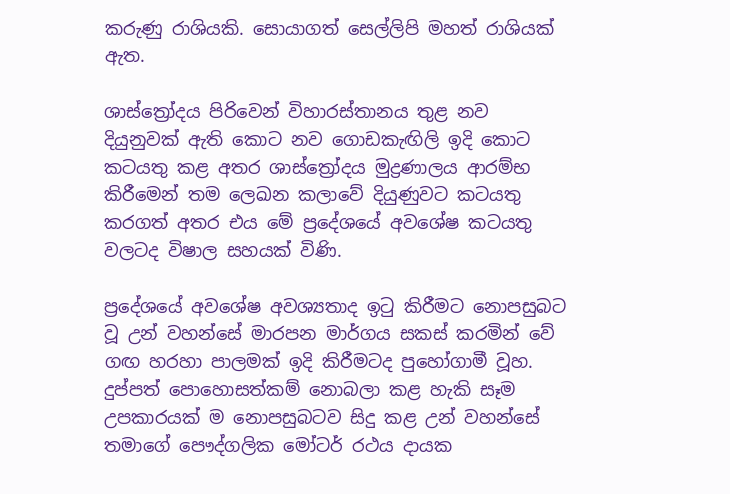කරුණු රාශියකි. සොයාගත් සෙල්ලිපි මහත් රාශියක් ඇත.

ශාස්ත්‍රෝදය පිරිවෙන් විහාරස්තානය තුළ නව දියුනුවක් ඇති කොට නව ගොඩකැඟිලි ඉදි කොට  කටයතු කළ අතර ශාස්ත්‍රෝදය මුද්‍රණාලය ආරම්භ කිරීමෙන් තම ලෙඛන කලාවේ දියුණුවට කටයතු කරගත් අතර එය මේ ප්‍රදේශයේ අවශේෂ කටයතු වලටද විෂාල සහයක් විණි.

ප්‍රදේශයේ අවශේෂ අවශ්‍යතාද ඉටු කිරීමට නොපසුබට වූ උන් වහන්සේ මාරපන මාර්ගය සකස් කරමින් වේ ගඟ හරහා පාලමක් ඉදි කිරීමටද පුහෝගාමී වූහ. දුප්පත් පොහොසත්කම් නොබලා කළ හැකි සෑම උපකාරයක් ම නොපසුබටව සිදු කළ උන් වහන්සේ තමාගේ පෞද්ගලික මෝටර් රථය දායක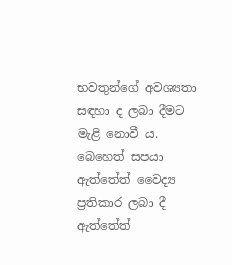භවතුන්ගේ අවශ්‍යතා සඳහා ද ලබා දීමට මැළි නොවී ය. බෙහෙත් සපයා ඇත්තේත් වෛද්‍ය ප්‍රතිකාර ලබා දී ඇත්තේත්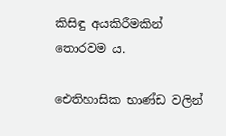කිසිඳු අයකිරීමකින්  තොරවම ය.

ඓතිහාසික භාණ්ඩ වලින්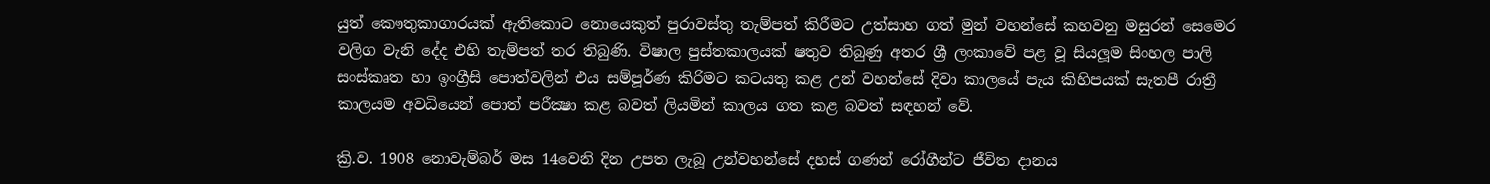යුත් කෞතුකාගාරයක් ඇතිකොට නොයෙකුත් පුරාවස්තු තැම්පත් කිරීමට උත්සාහ ගත් මුන් වහන්සේ කහවනු මසුරන් සෙමෙර වලිග වැනි දේද එහි තැම්පත් තර තිබුණි. විෂාල පුස්තකාලයක් ෂතුව තිබුණු අතර ශ්‍රී ලංකාවේ පළ වූ සියලූම සිංහල පාලි සංස්කෘත හා ඉංග්‍රීසි පොත්වලින් එය සම්පූර්ණ කිරිමට කටයතු කළ උන් වහන්සේ දිවා කාලයේ පැය කිහිපයක් සැතපී රාත්‍රී කාලයම අවධියෙන් පොත් පරීක්‍ෂා කළ බවත් ලියමින් කාලය ගත කළ බවත් සඳහන් වේ.

ක්‍රි.ව. 1908 නොවැම්බර් මස 14වෙනි දින උපත ලැබූ උන්වහන්සේ දහස් ගණන් රෝගීන්ට ජීවිත දානය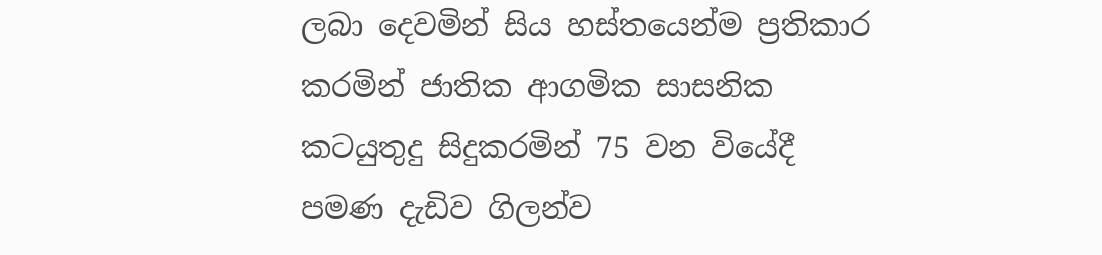ලබා දෙවමින් සිය හස්තයෙන්ම ප්‍රතිකාර කරමින් ජාතික ආගමික සාසනික කටයුතුදු සිදුකරමින් 75 වන වියේදී පමණ දැඩිව ගිලන්ව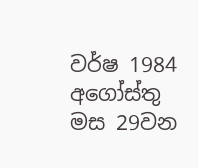වර්ෂ 1984 අගෝස්තු මස 29වන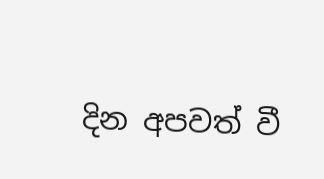දින අපවත් වී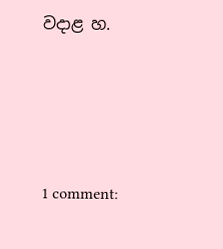වදාළ හ.






1 comment: